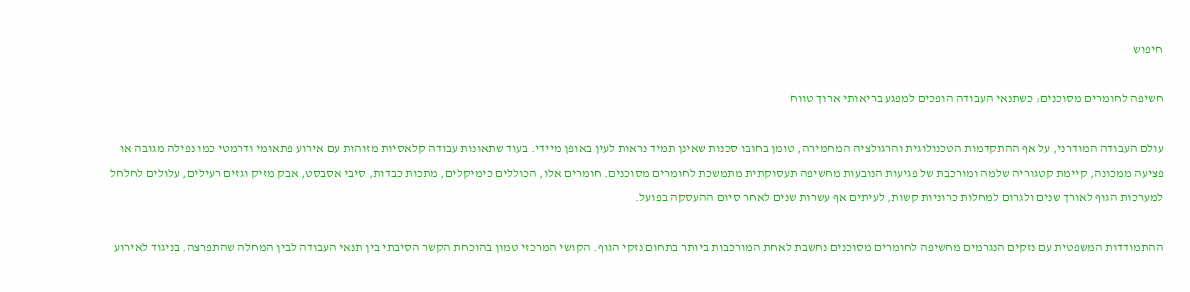חיפוש

חשיפה לחומרים מסוכנים: כשתנאי העבודה הופכים למפגע בריאותי ארוך טווח

עולם העבודה המודרני, על אף ההתקדמות הטכנולוגית והרגולציה המחמירה, טומן בחובו סכנות שאינן תמיד נראות לעין באופן מיידי. בעוד שתאונות עבודה קלאסיות מזוהות עם אירוע פתאומי ודרמטי כמו נפילה מגובה או פציעה ממכונה, קיימת קטגוריה שלמה ומורכבת של פגיעות הנובעות מחשיפה תעסוקתית מתמשכת לחומרים מסוכנים. חומרים אלו, הכוללים כימיקלים, מתכות כבדות, סיבי אסבסט, אבק מזיק וגזים רעילים, עלולים לחלחל למערכות הגוף לאורך שנים ולגרום למחלות כרוניות קשות, לעיתים אף עשרות שנים לאחר סיום ההעסקה בפועל.

ההתמודדות המשפטית עם נזקים הנגרמים מחשיפה לחומרים מסוכנים נחשבת לאחת המורכבות ביותר בתחום נזקי הגוף. הקושי המרכזי טמון בהוכחת הקשר הסיבתי בין תנאי העבודה לבין המחלה שהתפרצה. בניגוד לאירוע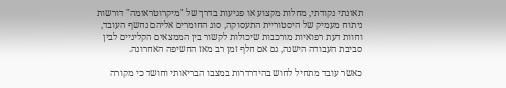תאונתי נקודתי, מחלות מקצוע או פגיעות בדרך של "מיקרוטראומה" דורשות ניתוח מעמיק של היסטוריית התעסוקה, סוג החומרים אליהם נחשף העובד, וחוות דעת רפואיות מורכבות שיכולות לקשור בין הממצאים הקליניים לבין סביבת העבודה הישנה, גם אם חלף זמן רב מאז החשיפה האחרונה.

כאשר עובד מתחיל לחוש בהידרדרות במצבו הבריאותי וחושד כי מקורה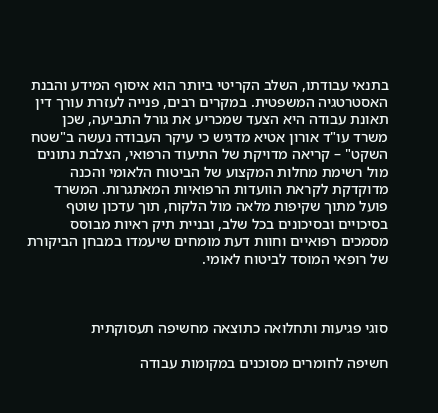בתנאי עבודתו, השלב הקריטי ביותר הוא איסוף המידע והבנת האסטרטגיה המשפטית. במקרים רבים, פנייה לעזרת עורך דין תאונת עבודה היא הצעד שמכריע את גורל התביעה, שכן משרד עו"ד אורון אטיא מדגיש כי עיקר העבודה נעשה ב"שטח השקט" – קריאה מדויקת של התיעוד הרפואי, הצלבת נתונים מול רשימת מחלות המקצוע של הביטוח הלאומי והכנה מדוקדקת לקראת הוועדות הרפואיות המאתגרות. המשרד פועל מתוך שקיפות מלאה מול הלקוח, תוך עדכון שוטף בסיכויים ובסיכונים בכל שלב, ובניית תיק ראיות מבוסס מסמכים רפואיים וחוות דעת מומחים שיעמדו במבחן הביקורת של רופאי המוסד לביטוח לאומי.



סוגי פגיעות ותחלואה כתוצאה מחשיפה תעסוקתית

חשיפה לחומרים מסוכנים במקומות עבודה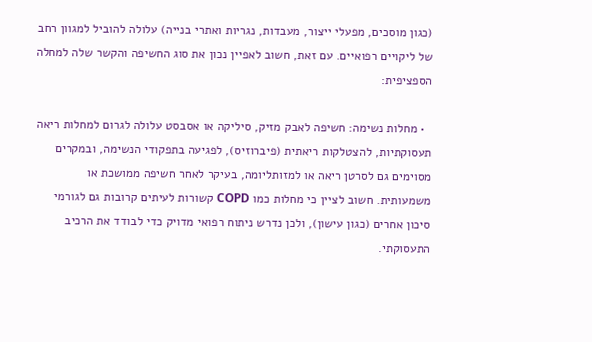(כגון מוסכים, מפעלי ייצור, מעבדות, נגריות ואתרי בנייה) עלולה להוביל למגוון רחב של ליקויים רפואיים. עם זאת, חשוב לאפיין נכון את סוג החשיפה והקשר שלה למחלה הספציפית:

  • מחלות נשימה: חשיפה לאבק מזיק, סיליקה או אסבסט עלולה לגרום למחלות ריאה תעסוקתיות, להצטלקות ריאתית (פיברוזיס), לפגיעה בתפקודי הנשימה, ובמקרים מסוימים גם לסרטן ריאה או למזותליומה, בעיקר לאחר חשיפה ממושכת או משמעותית. חשוב לציין כי מחלות כמו COPD קשורות לעיתים קרובות גם לגורמי סיכון אחרים (כגון עישון), ולכן נדרש ניתוח רפואי מדויק כדי לבודד את הרכיב התעסוקתי.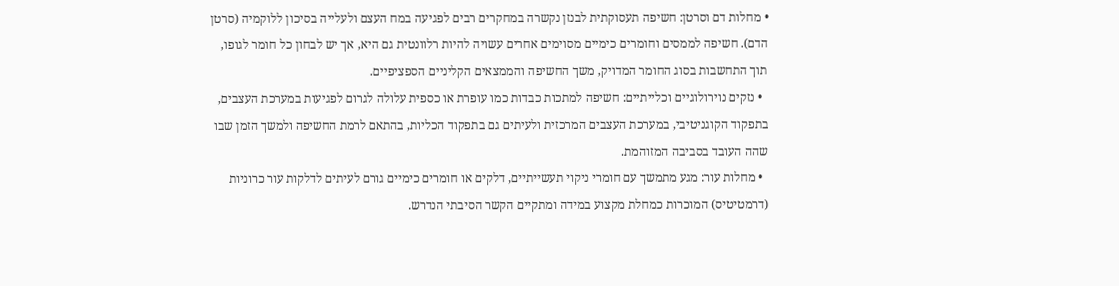• מחלות דם וסרטן: חשיפה תעסוקתית לבנזן נקשרה במחקרים רבים לפגיעה במח העצם ולעלייה בסיכון ללוקמיה (סרטן הדם). חשיפה לממסים וחומרים כימיים מסוימים אחרים עשויה להיות רלוונטית גם היא, אך יש לבחון כל חומר לגופו, תוך התחשבות בסוג החומר המדויק, משך החשיפה והממצאים הקליניים הספציפיים.
  • נזקים נוירולוגיים וכלייתיים: חשיפה למתכות כבדות כמו עופרת או כספית עלולה לגרום לפגיעות במערכת העצבים, בתפקוד הקוגניטיבי, במערכת העצבים המרכזית ולעיתים גם בתפקוד הכליות, בהתאם לרמת החשיפה ולמשך הזמן שבו שהה העובד בסביבה המזוהמת.
  • מחלות עור: מגע מתמשך עם חומרי ניקוי תעשייתיים, דלקים או חומרים כימיים גורם לעיתים לדלקות עור כרוניות (דרמטיטיס) המוכרות כמחלת מקצוע במידה ומתקיים הקשר הסיבתי הנדרש.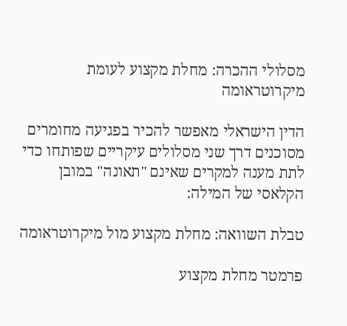מסלולי ההכרה: מחלת מקצוע לעומת מיקרוטראומה

הדין הישראלי מאפשר להכיר בפגיעה מחומרים מסוכנים דרך שני מסלולים עיקריים שפותחו כדי לתת מענה למקרים שאינם "תאונה" במובן הקלאסי של המילה:

טבלת השוואה: מחלת מקצוע מול מיקרוטראומה

פרמטר מחלת מקצוע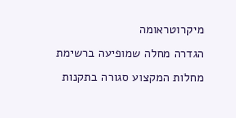מיקרוטראומה
הגדרה מחלה שמופיעה ברשימת מחלות המקצוע סגורה בתקנות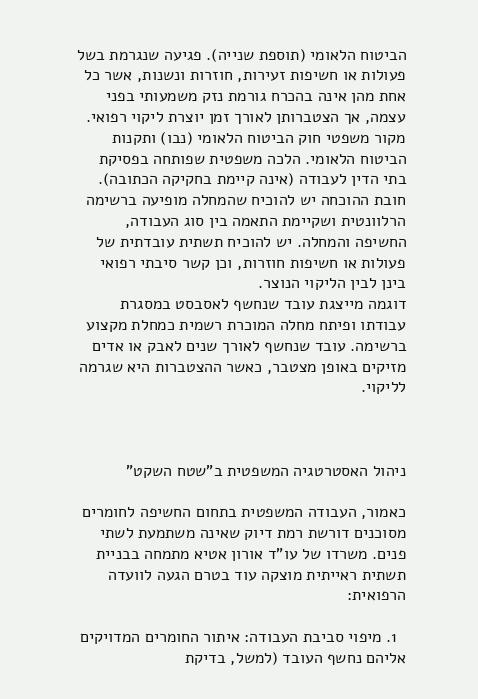הביטוח הלאומי (תוספת שנייה). פגיעה שנגרמת בשל פעולות או חשיפות זעירות, חוזרות ונשנות, אשר כל אחת מהן אינה בהכרח גורמת נזק משמעותי בפני עצמה, אך הצטברותן לאורך זמן יוצרת ליקוי רפואי.
מקור משפטי חוק הביטוח הלאומי (נבו) ותקנות הביטוח הלאומי. הלכה משפטית שפותחה בפסיקת בתי הדין לעבודה (אינה קיימת בחקיקה הכתובה).
חובת ההוכחה יש להוכיח שהמחלה מופיעה ברשימה הרלוונטית ושקיימת התאמה בין סוג העבודה, החשיפה והמחלה. יש להוכיח תשתית עובדתית של פעולות או חשיפות חוזרות, וכן קשר סיבתי רפואי בינן לבין הליקוי הנוצר.
דוגמה מייצגת עובד שנחשף לאסבסט במסגרת עבודתו ופיתח מחלה המוכרת רשמית כמחלת מקצוע ברשימה. עובד שנחשף לאורך שנים לאבק או אדים מזיקים באופן מצטבר, כאשר ההצטברות היא שגרמה לליקוי.



ניהול האסטרטגיה המשפטית ב"שטח השקט"

כאמור, העבודה המשפטית בתחום החשיפה לחומרים מסוכנים דורשת רמת דיוק שאינה משתמעת לשתי פנים. משרדו של עו"ד אורון אטיא מתמחה בבניית תשתית ראייתית מוצקה עוד בטרם הגעה לוועדה הרפואית:

  1. מיפוי סביבת העבודה: איתור החומרים המדויקים אליהם נחשף העובד (למשל, בדיקת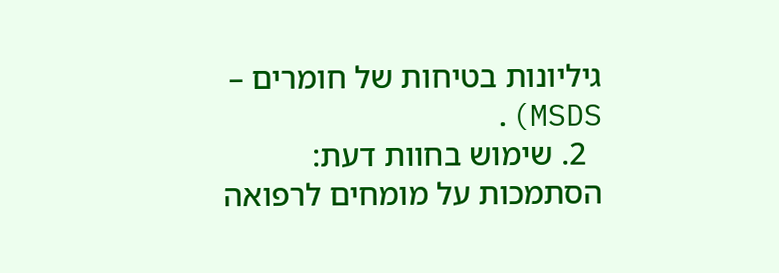גיליונות בטיחות של חומרים – MSDS).
  2. שימוש בחוות דעת: הסתמכות על מומחים לרפואה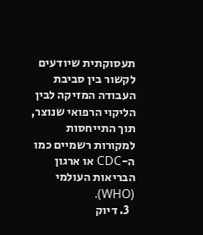תעסוקתית שיודעים לקשור בין סביבת העבודה המזיקה לבין הליקוי הרפואי שנוצר, תוך התייחסות למקורות רשמיים כמו ה-CDC או ארגון הבריאות העולמי (WHO).
  3. דיוק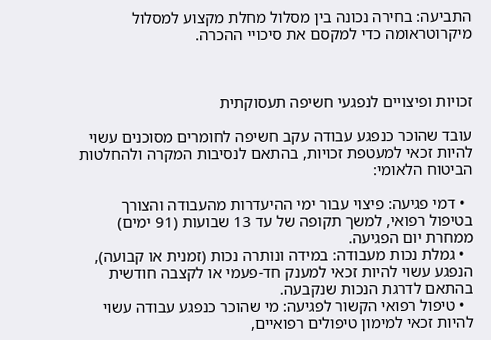התביעה: בחירה נכונה בין מסלול מחלת מקצוע למסלול מיקרוטראומה כדי למקסם את סיכויי ההכרה.



זכויות ופיצויים לנפגעי חשיפה תעסוקתית

עובד שהוכר כנפגע עבודה עקב חשיפה לחומרים מסוכנים עשוי להיות זכאי למעטפת זכויות, בהתאם לנסיבות המקרה ולהחלטות הביטוח הלאומי:

  • דמי פגיעה: פיצוי עבור ימי ההיעדרות מהעבודה והצורך בטיפול רפואי, למשך תקופה של עד 13 שבועות (91 ימים) ממחרת יום הפגיעה.
  • גמלת נכות מעבודה: במידה ונותרה נכות (זמנית או קבועה), הנפגע עשוי להיות זכאי למענק חד-פעמי או לקצבה חודשית בהתאם לדרגת הנכות שנקבעה.
  • טיפול רפואי הקשור לפגיעה: מי שהוכר כנפגע עבודה עשוי להיות זכאי למימון טיפולים רפואיים,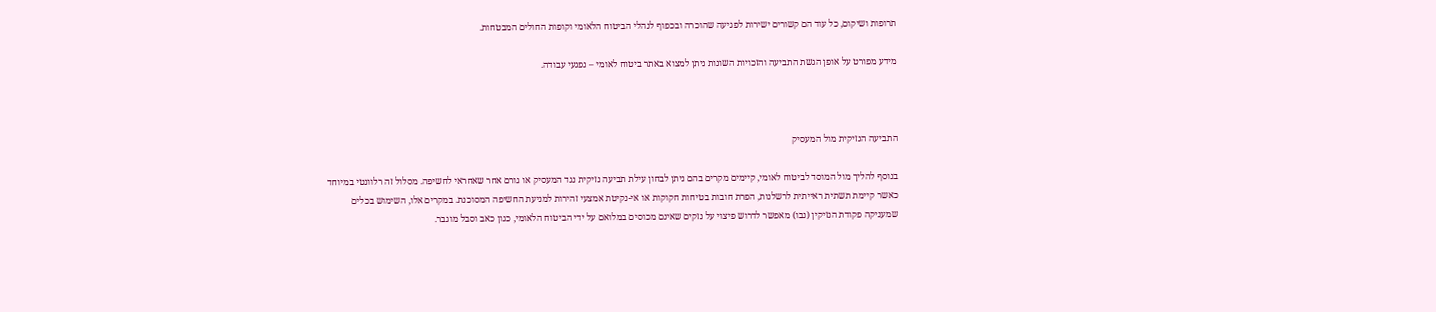תרופות ושיקום, כל עוד הם קשורים ישירות לפגיעה שהוכרה ובכפוף לנהלי הביטוח הלאומי וקופות החולים המבטחות.

מידע מפורט על אופן הגשת התביעה והזכויות השונות ניתן למצוא באתר ביטוח לאומי – נפגעי עבודה.



התביעה הנזיקית מול המעסיק

בנוסף להליך מול המוסד לביטוח לאומי, קיימים מקרים בהם ניתן לבחון עילת תביעה נזיקית נגד המעסיק או גורם אחר שאחראי לחשיפה. מסלול זה רלוונטי במיוחד כאשר קיימת תשתית ראייתית לרשלנות, הפרת חובות בטיחות חקוקות או אי-נקיטת אמצעי זהירות למניעת החשיפה המסוכנת. במקרים אלו, השימוש בכלים שמעניקה פקודת הנזיקין (נבו) מאפשר לדרוש פיצוי על נזקים שאינם מכוסים במלואם על ידי הביטוח הלאומי, כגון כאב וסבל מוגבר.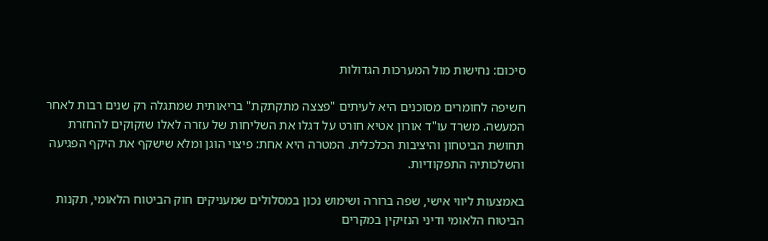סיכום: נחישות מול המערכות הגדולות

חשיפה לחומרים מסוכנים היא לעיתים "פצצה מתקתקת" בריאותית שמתגלה רק שנים רבות לאחר המעשה. משרד עו"ד אורון אטיא חורט על דגלו את השליחות של עזרה לאלו שזקוקים להחזרת תחושת הביטחון והיציבות הכלכלית. המטרה היא אחת: פיצוי הוגן ומלא שישקף את היקף הפגיעה והשלכותיה התפקודיות.

באמצעות ליווי אישי, שפה ברורה ושימוש נכון במסלולים שמעניקים חוק הביטוח הלאומי, תקנות הביטוח הלאומי ודיני הנזיקין במקרים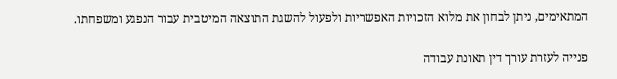המתאימים, ניתן לבחון את מלוא הזכויות האפשריות ולפעול להשגת התוצאה המיטבית עבור הנפגע ומשפחתו.

פנייה לעזרת עורך דין תאונת עבודה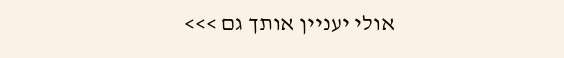אולי יעניין אותך גם >>>